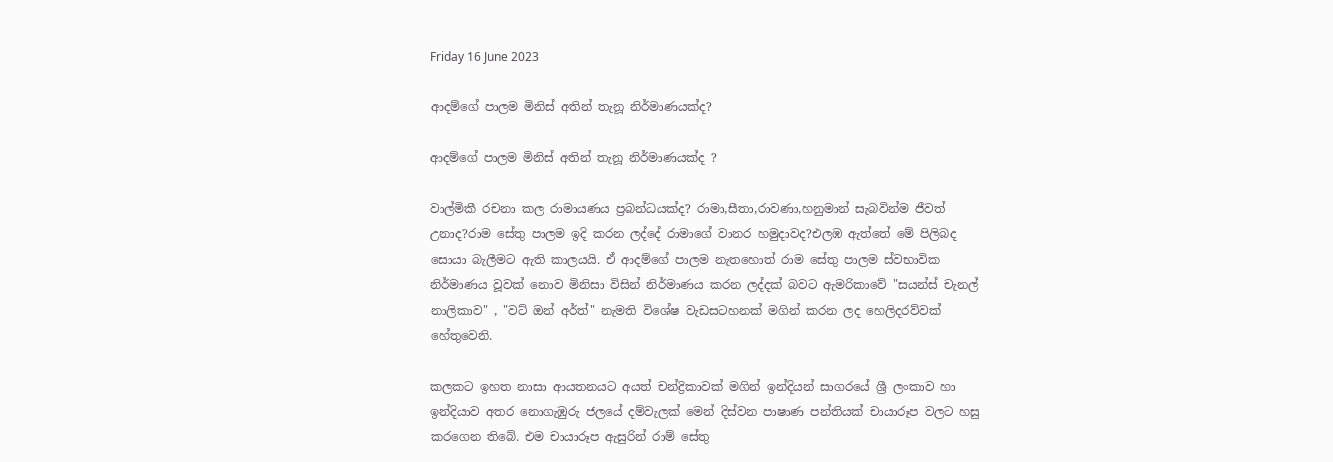Friday 16 June 2023

ආදම්ගේ පාලම මිනිස් අතින් තැනූ නිර්මාණයක්ද?

ආදම්ගේ පාලම මිනිස් අතින් තැනූ නිර්මාණයක්ද ?

වාල්මිකී රචනා කල රාමායණය ප්‍රබන්ධයක්ද? රාමා,සීතා,රාවණා,හනුමාන් සැබවින්ම ජීවත් උනාද?රාම සේතු පාලම ඉදි කරන ලද්දේ රාමාගේ වානර හමුදාවද?එලඹ ඇත්තේ මේ පිලිබද සොයා බැලීමට ඇති කාලයයි. ඒ ආදම්ගේ පාලම නැතහොත් රාම සේතු පාලම ස්වභාවික නිර්මාණය වූවක් නොව මිනිසා විසින් නිර්මාණය කරන ලද්දක් බවට ඇමරිකාවේ "සයන්ස් චැනල් නාලිකාව" , "වට් ඔන් අර්ත්" නැමති විශේෂ වැඩසටහනක් මගින් කරන ලද හෙලිදරව්වක් හේතුවෙනි.

කලකට ඉහත නාසා ආයතනයට අයත් චන්ද්‍රිකාවක් මගින් ඉන්දියන් සාගරයේ ශ්‍රී ලංකාව හා ඉන්දියාව අතර නොගැඹුරු ජලයේ දම්වැලක් මෙන් දිස්වන පාෂාණ පන්තියක් චායාරූප වලට හසු කරගෙන තිබේ. එම චායාරූප ඇසුරින් රාම් සේතු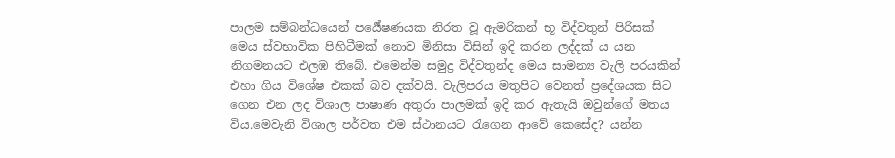පාලම සම්බන්ධයෙන් පර්‍යේෂණයක නිරත වූ ඇමරිකන් භූ විද්වතුන් පිරිසක් මෙය ස්වභාවික පිහිටීමක් නොව මිනිසා විසින් ඉදි කරන ලද්දක් ය යන නිගමනයට එලඹ තිබේ. එමෙන්ම සමුද්‍ර විද්වතුන්ද මෙය සාමන්‍ය වැලි පරයකින් එහා ගිය විශේෂ එකක් බව දක්වයි. වැලිපරය මතුපිට වෙනත් ප්‍රදේශයක සිට ගෙන එන ලද විශාල පාෂාණ අතුරා පාලමක් ඉදි කර ඇතැයි ඔවුන්ගේ මතය විය.මෙවැනි විශාල පර්වත එම ස්ථානයට රැගෙන ආවේ කෙසේද? යන්න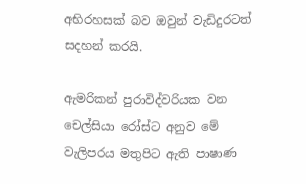අභිරහසක් බව ඔවුන් වැඩිදුරටත් සදහන් කරයි.

ඇමරිකන් පුරාවිද්වරියක වන චෙල්සියා රෝස්ට අනුව මේ වැලිපරය මතුපිට ඇති පාෂාණ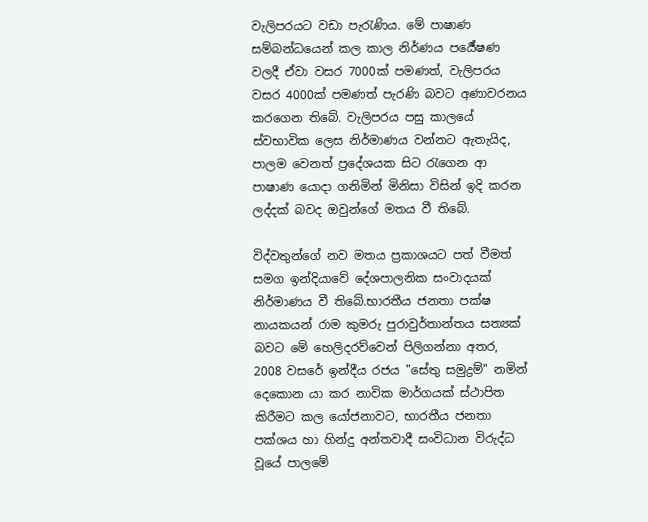වැලිපරයට වඩා පැරැණිය. මේ පාෂාණ සම්බන්ධයෙන් කල කාල නිර්ණය පර්‍යේෂණ වලදී ඒවා වසර 7000ක් පමණත්, වැලිපරය වසර 4000ක් පමණත් පැරණි බවට අණාවරනය කරගෙන තිබේ. වැලිපරය පසු කාලයේ ස්වභාවික ලෙස නිර්මාණය වන්නට ඇතැයිද, පාලම වෙනත් ප්‍රදේශයක සිට රැගෙන ආ පාෂාණ යොදා ගනිමින් මිනිසා විසින් ඉදි කරන ලද්දක් බවද ඔවුන්ගේ මතය වී තිබේ.

විද්වතුන්ගේ නව මතය ප්‍රකාශයට පත් වීමත් සමග ඉන්දියාවේ දේශපාලනික සංවාදයක් නිර්මාණය වී තිබේ.භාරතීය ජනතා පක්ෂ නායකයන් රාම කුමරු පුරාවුර්තාන්තය සත්‍යක් බවට මේ හෙලිදරව්වෙන් පිලිගන්නා අතර, 2008 වසරේ ඉන්දීය රජය "සේතු සමුද්‍රම්" නමින් දෙකොන යා කර නාවික මාර්ගයක් ස්ථාපිත කිරීමට කල යෝජනාවට, භාරතීය ජනතා පක්ශය හා හින්දු අන්තවාදී සංවිධාන විරුද්ධ වූයේ පාලමේ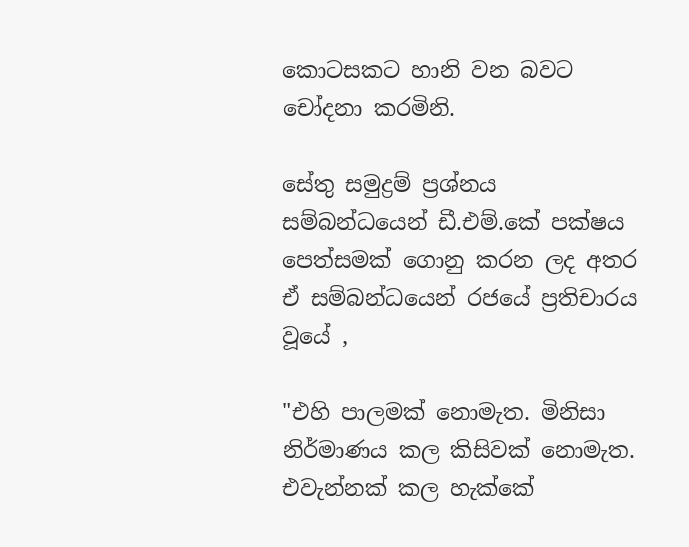කොටසකට හානි වන බවට චෝදනා කරමිනි.

සේතු සමුද්‍රම් ප්‍රශ්නය සම්බන්ධයෙන් ඩී.එම්.කේ පක්ෂය පෙත්සමක් ගොනු කරන ලද අතර ඒ සම්බන්ධයෙන් රජයේ ප්‍රතිචාරය වූයේ ,

"එහි පාලමක් නොමැත. මිනිසා නිර්මාණය කල කිසිවක් නොමැත. එවැන්නක් කල හැක්කේ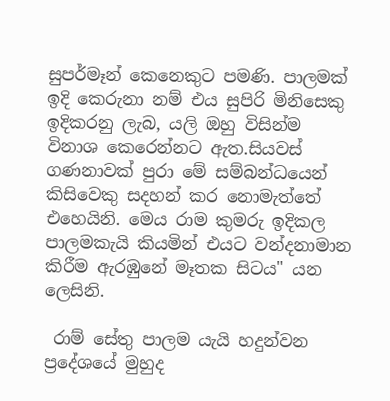සුපර්මෑන් කෙනෙකුට පමණි. පාලමක් ඉදි කෙරුනා නම් එය සුපිරි මිනිසෙකු ඉදිකරනු ලැබ, යලි ඔහු විසින්ම විනාශ කෙරෙන්නට ඇත.සියවස් ගණනාවක් පුරා මේ සම්බන්ධයෙන් කිසිවෙකු සදහන් කර නොමැත්තේ එහෙයිනි. මෙය රාම කුමරු ඉදිකල පාලමකැයි කියමින් එයට වන්දනාමාන කිරීම ඇරඹුනේ මෑතක සිටය" යන ලෙසිනි.

 රාම් සේතු පාලම යැයි හදුන්වන ප්‍රදේශයේ මුහුද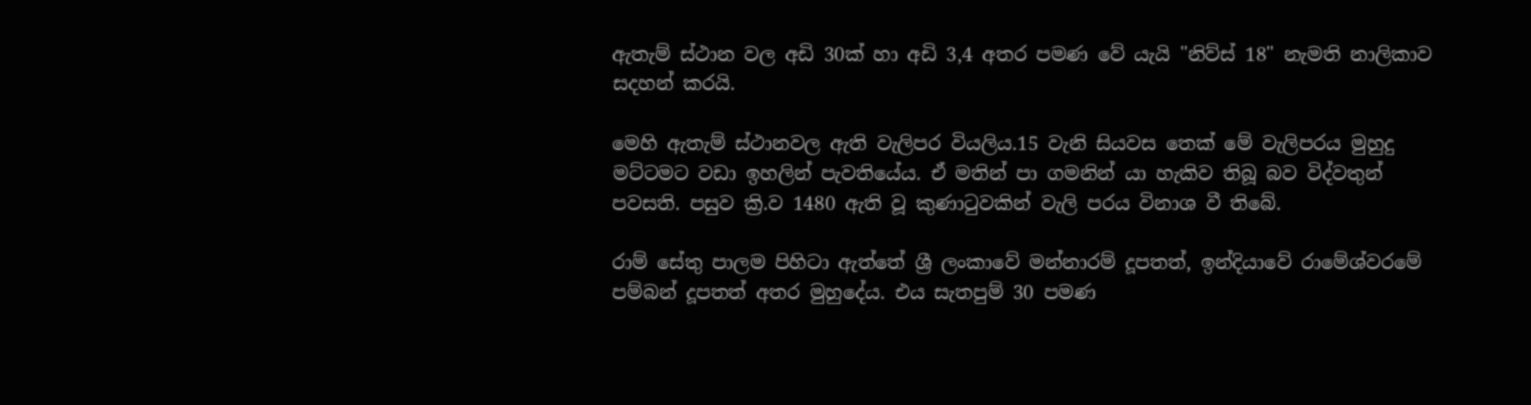ඇතැම් ස්ථාන වල අඩි 30ක් හා අඩි 3,4 අතර පමණ වේ යැයි "නිව්ස් 18" නැමති නාලිකාව සදහන් කරයි.

මෙහි ඇතැම් ස්ථානවල ඇති වැලිපර වියලිය.15 වැනි සියවස තෙක් මේ වැලිපරය මුහුදු මට්ටමට වඩා ඉහලින් පැවතියේය. ඒ මතින් පා ගමනින් යා හැකිව තිබූ බව විද්වතුන් පවසති. පසුව ක්‍රි.ව 1480 ඇති වූ කුණාටුවකින් වැලි පරය විනාශ වී තිබේ.

රාම් සේතු පාලම පිහිටා ඇත්තේ ශ්‍රී ලංකාවේ මන්නාරම් දූපතත්, ඉන්දියාවේ රාමේශ්වරමේ පම්බන් දූපතත් අතර මුහුදේය. එය සැතපුම් 30 පමණ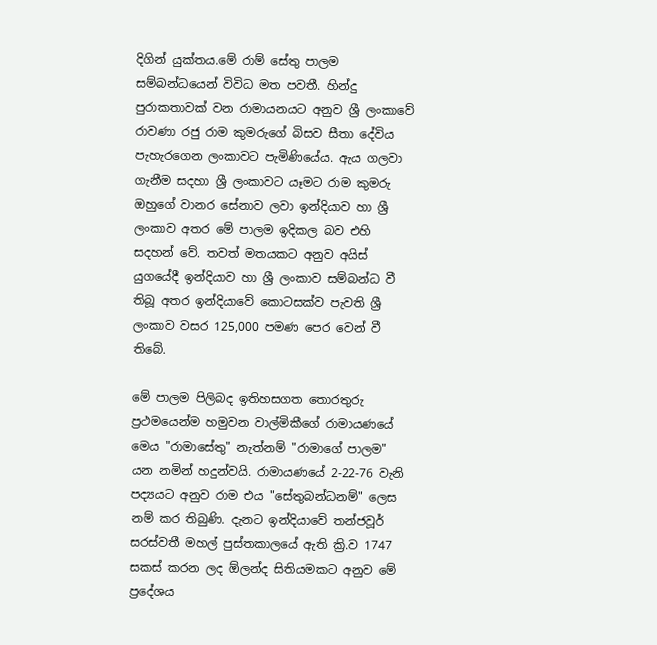දිගින් යුක්තය.මේ රාම් සේතු පාලම සම්බන්ධයෙන් විවිධ මත පවතී. හින්දු පුරාකතාවක් වන රාමායනයට අනුව ශ්‍රී ලංකාවේ  රාවණා රජු රාම කුමරුගේ බිසව සීතා දේවිය පැහැරගෙන ලංකාවට පැමිණියේය. ඇය ගලවා ගැනීම සදහා ශ්‍රී ලංකාවට යෑමට රාම කුමරු ඔහුගේ වානර සේනාව ලවා ඉන්දියාව හා ශ්‍රී ලංකාව අතර මේ පාලම ඉදිකල බව එහි සදහන් වේ. තවත් මතයකට අනුව අයිස් යුගයේදී ඉන්දියාව හා ශ්‍රී ලංකාව සම්බන්ධ වී තිබූ අතර ඉන්දියාවේ කොටසක්ව පැවති ශ්‍රී ලංකාව වසර 125,000 පමණ පෙර වෙන් වී තිබේ.

මේ පාලම පිලිබද ඉතිහසගත තොරතුරු ප්‍රථමයෙන්ම හමුවන වාල්මිකීගේ රාමායණයේ මෙය "රාමාසේතු" නැත්නම් "රාමාගේ පාලම" යන නමින් හදුන්වයි. රාමායණයේ 2-22-76 වැනි පද්‍යයට අනුව රාම එය "සේතුබන්ධනම්" ලෙස නම් කර තිබුණි. දැනට ඉන්දියාවේ තන්ජවූර් සරස්වතී මහල් පුස්තකාලයේ ඇති ක්‍රි.ව 1747 සකස් කරන ලද ඕලන්ද සිතියමකට අනුව මේ ප්‍රදේශය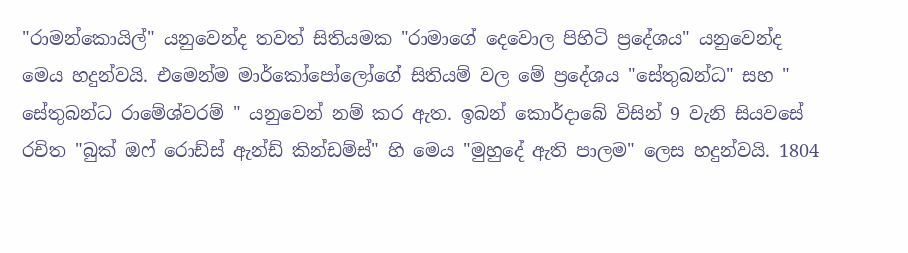"රාමන්කොයිල්" යනුවෙන්ද තවත් සිතියමක "රාමාගේ දෙවොල පිහිටි ප්‍රදේශය" යනුවෙන්ද මෙය හදුන්වයි. එමෙන්ම මාර්කෝපෝලෝගේ සිතියම් වල මේ ප්‍රදේශය "සේතුබන්ධ" සහ " සේතුබන්ධ රාමේශ්වරම් " යනුවෙන් නම් කර ඇත. ඉබන් කොර්දාබේ විසින් 9 වැනි සියවසේ රචිත "බුක් ඔෆ් රොඩ්ස් ඇන්ඩ් කින්ඩම්ස්" හි මෙය "මුහුදේ ඇති පාලම" ලෙස හදුන්වයි. 1804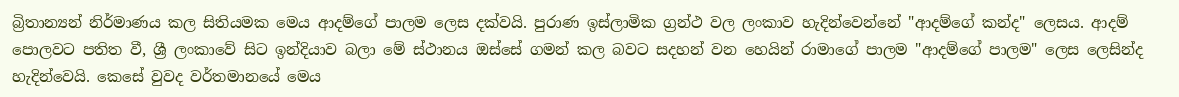බ්‍රිතාන්‍යන් නිර්මාණය කල සිතියමක මෙය ආදම්ගේ පාලම ලෙස දක්වයි. පුරාණ ඉස්ලාමික ග්‍රන්ථ වල ලංකාව හැදින්වෙන්නේ "ආදම්ගේ කන්ද" ලෙසය. ආදම් පොලවට පතිත වී, ශ්‍රී ලංකාවේ සිට ඉන්දියාව බලා මේ ස්ථානය ඔස්සේ ගමන් කල බවට සදහන් වන හෙයින් රාමාගේ පාලම "ආදම්ගේ පාලම" ලෙස ලෙසින්ද   හැදින්වෙයි. කෙසේ වුවද වර්තමානයේ මෙය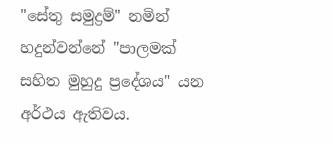"සේතු සමුද්‍රම්" නමින් හදුන්වන්නේ "පාලමක් සහිත මුහුදු ප්‍රදේශය" යන අර්ථය ඇතිවය.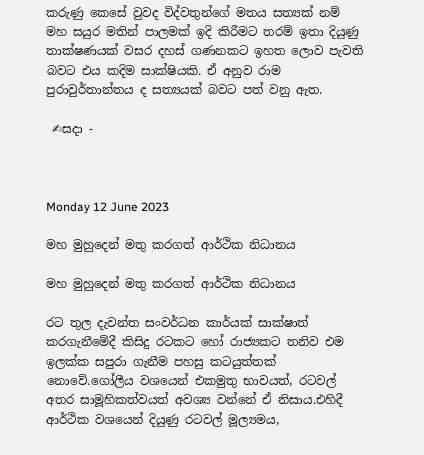කරුණු කෙසේ වුවද විද්වතුන්ගේ මතය සත්‍යක් නම් මහ සයුර මතින් පාලමක් ඉදි කිරීමට තරම් ඉතා දියුණු තාක්ෂණයක් වසර දහස් ගණනකට ඉහත ලොව පැවති බවට එය කදිම සාක්ෂියකි. ඒ අනුව රාම පුරාවුර්තාන්තය ද සත්‍යයක් බවට පත් වනු ඇත.

 ✍සදා -



Monday 12 June 2023

මහ මුහුදෙන් මතු කරගත් ආර්ථික නිධානය

මහ මුහුදෙන් මතු කරගත් ආර්ථික නිධානය

රට තුල දැවන්ත සංවර්ධන කාර්යක් සාක්ෂාත් කරගැනීමේදී කිසිදු රටකට හෝ රාජ්‍යකට තනිව එම ඉලක්ක සපුරා ගැනීම පහසු කටයුත්තක් නොවේ.ගෝලීය වශයෙන් එකමුතු භාවයත්, රටවල් අතර සාමූහිකත්වයත් අවශ්‍ය වන්නේ ඒ නිසාය.එහිදී ආර්ථික වශයෙන් දියුණු රටවල් මූල්‍යමය,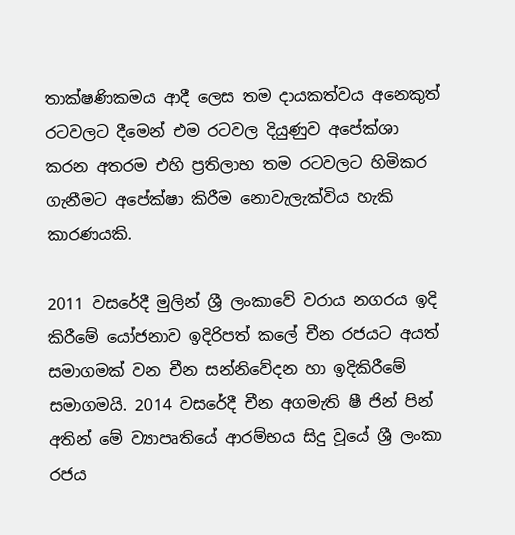තාක්ෂණිකමය ආදී ලෙස තම දායකත්වය අනෙකුත් රටවලට දීමෙන් එම රටවල දියුණුව අපේක්ශා කරන අතරම එහි ප්‍රතිලාභ තම රටවලට හිමිකර ගැනීමට අපේක්ෂා කිරීම නොවැලැක්විය හැකි කාරණයකි.

2011 වසරේදී මුලින් ශ්‍රී ලංකාවේ වරාය නගරය ඉදි කිරීමේ යෝජනාව ඉදිරිපත් කලේ චීන රජයට අයත් සමාගමක් වන චීන සන්නිවේදන හා ඉදිකිරීමේ සමාගමයි. 2014 වසරේදී චීන අගමැති ෂී ජින් පින් අතින් මේ ව්‍යාපෘතියේ ආරම්භය සිදු වූයේ ශ්‍රී ලංකා රජය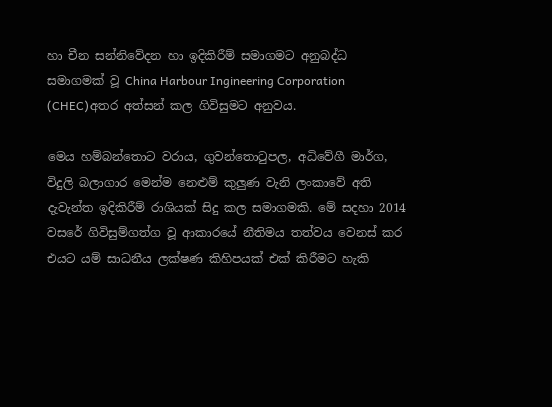හා චීන සන්නිවේදන හා ඉදිකිරීම් සමාගමට අනුබද්ධ සමාගමක් වූ China Harbour Ingineering Corporation (CHEC)අතර අත්සන් කල ගිවිසුමට අනුවය.

මෙය හම්බන්තොට වරාය, ගුවන්තොටුපල, අධිවේගී මාර්ග, විදුලි බලාගාර මෙන්ම නෙළුම් කුලුණ වැනි ලංකාවේ අති දැවැන්ත ඉදිකිරීම් රාශියක් සිදු කල සමාගමකි. මේ සදහා 2014 වසරේ ගිවිසුම්ගත්ග වූ ආකාරයේ නීතිමය තත්වය වෙනස් කර එයට යම් සාධනීය ලක්ෂණ කිහිපයක් එක් කිරීමට හැකි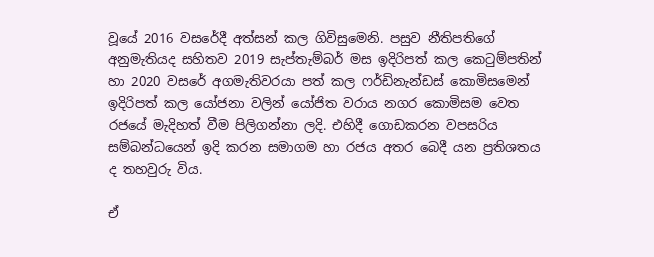වූයේ 2016 වසරේදී අත්සන් කල ගිවිසුමෙනි. පසුව නීතිපතිගේ අනුමැතියද සහිතව 2019 සැප්තැම්බර් මස ඉදිරිපත් කල කෙටුම්පතින් හා 2020 වසරේ අගමැතිවරයා පත් කල ෆර්ඩිනැන්ඩස් කොමිසමෙන් ඉදිරිපත් කල යෝජනා වලින් යෝජිත වරාය නගර කොමිසම වෙත රජයේ මැදිහත් වීම පිලිගන්නා ලදි. එහිදී ගොඩකරන වපසරිය සම්බන්ධයෙන් ඉදි කරන සමාගම හා රජය අතර බෙදී යන ප්‍රතිශතය ද තහවුරු විය.

ඒ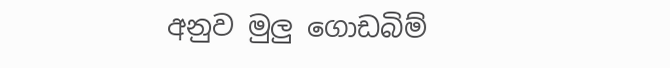අනුව මුලු ගොඩබිම්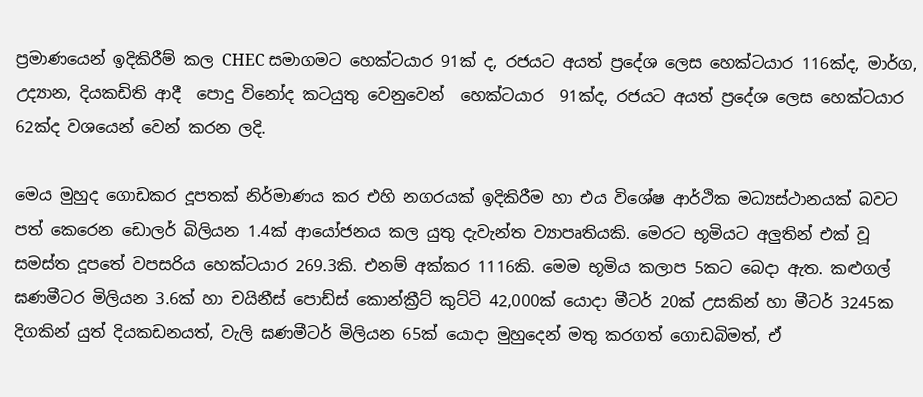ප්‍රමාණයෙන් ඉදිකිරීම් කල CHEC සමාගමට හෙක්ටයාර 91ක් ද, රජයට අයත් ප්‍රදේශ ලෙස හෙක්ටයාර 116ක්ද, මාර්ග, උද්‍යාන, දියකඩිති ආදී  පොදු විනෝද කටයුතු වෙනුවෙන්  හෙක්ටයාර  91ක්ද, රජයට අයත් ප්‍රදේශ ලෙස හෙක්ටයාර 62ක්ද වශයෙන් වෙන් කරන ලදි.

මෙය මුහුද ගොඩකර දූපතක් නිර්මාණය කර එහි නගරයක් ඉදිකිරීම හා එය විශේෂ ආර්ථික මධ්‍යස්ථානයක් බවට පත් කෙරෙන ඩොලර් බිලියන 1.4ක් ආයෝජනය කල යුතු දැවැන්ත ව්‍යාපෘතියකි. මෙරට භූමියට අලුතින් එක් වූ සමස්ත දූපතේ වපසරිය හෙක්ටයාර 269.3කි. එනම් අක්කර 1116කි. මෙම භූමිය කලාප 5කට බෙදා ඇත. කළුගල් ඝණමීටර මිලියන 3.6ක් හා චයිනීස් පොඩ්ස් කොන්ක්‍රීට් කුට්ටි 42,000ක් යොදා මීටර් 20ක් උසකින් හා මීටර් 3245ක දිගකින් යුත් දියකඩනයත්, වැලි ඝණමීටර් මිලියන 65ක් යොදා මුහුදෙන් මතු කරගත් ගොඩබිමත්, ඒ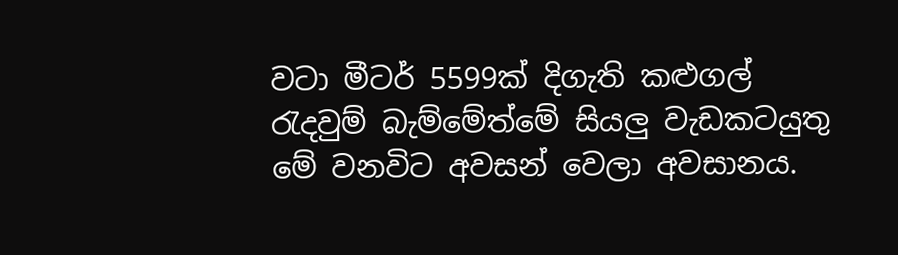වටා මීටර් 5599ක් දිගැති කළුගල් රැදවුම් බැම්මේත්මේ සියලු වැඩකටයුතු මේ වනවිට අවසන් වෙලා අවසානය.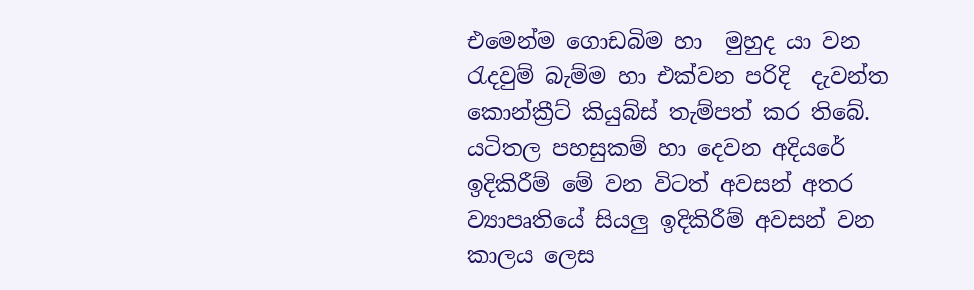එමෙන්ම ගොඩබිම හා  මුහුද යා වන රැදවුම් බැම්ම හා එක්වන පරිදි  දැවන්ත කොන්ක්‍රීට් කියුබ්ස් තැම්පත් කර තිබේ. යටිතල පහසුකම් හා දෙවන අදියරේ ඉදිකිරීම් මේ වන විටත් අවසන් අතර ව්‍යාපෘතියේ සියලු ඉදිකිරීම් අවසන් වන කාලය ලෙස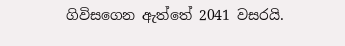ගිවිසගෙන ඇත්තේ 2041 වසරයි.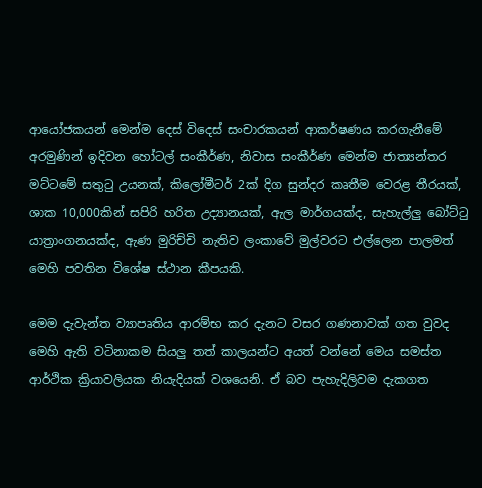ආයෝජකයන් මෙන්ම දෙස් විදෙස් සංචාරකයන් ආකර්ෂණය කරගැනීමේ අරමුණින් ඉදිවන හෝටල් සංකීර්ණ, නිවාස සංකීර්ණ මෙන්ම ජාත්‍යන්තර මට්ටමේ සතුටු උයනක්, කිලෝමීටර් 2ක් දිග සුන්දර කෘතීම වෙරළ තීරයක්, ශාක 10,000කින් සපිරි හරිත උද්‍යානයක්, ඇල මාර්ගයක්ද, සැහැල්ලු බෝට්ටු යාත්‍රාංගනයක්ද, ඇණ මුරිච්චි නැතිව ලංකාවේ මුල්වරට එල්ලෙන පාලමත් මෙහි පවතින විශේෂ ස්ථාන කීපයකි.

මෙම දැවැන්ත ව්‍යාපෘතිය ආරම්භ කර දැනට වසර ගණනාවක් ගත වුවද මෙහි ඇති වටිනාකම සියලු තත් කාලයන්ට අයත් වන්නේ මෙය සමස්ත ආර්ථික ක්‍රියාවලියක නියැදියක් වශයෙනි. ඒ බව පැහැදිලිවම දැකගත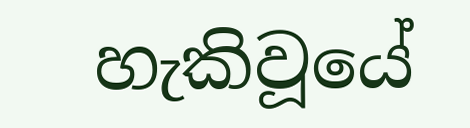හැකිවූයේ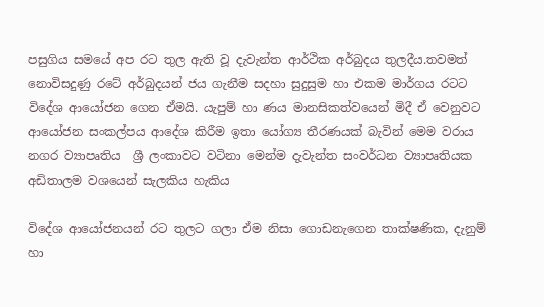පසුගිය සමයේ අප රට තුල ඇති වූ දැවැන්ත ආර්ථික අර්බුදය තුලදීය.තවමත් නොවිසදුණු රටේ අර්බුදයන් ජය ගැනීම සදහා සුදුසුම හා එකම මාර්ගය රටට විදේශ ආයෝජන ගෙන ඒමයි. යැපුම් හා ණය මානසිකත්වයෙන් මිදී ඒ වෙනුවට ආයෝජන සංකල්පය ආදේශ කිරීම ඉතා යෝග්‍ය තීරණයක් බැවින් මෙම වරාය නගර ව්‍යාපෘතිය  ශ්‍රී ලංකාවට වටිනා මෙන්ම දැවැන්ත සංවර්ධන ව්‍යාපෘතියක අඩිතාලම වශයෙන් සැලකිය හැකිය

විදේශ ආයෝජනයන් රට තුලට ගලා ඒම නිසා ගොඩනැගෙන තාක්ෂණික, දැනුම් හා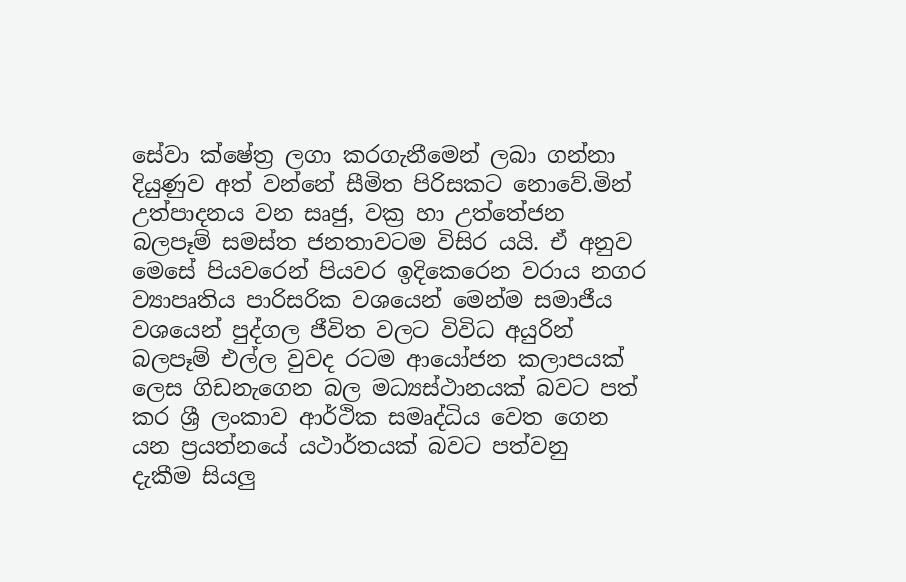සේවා ක්ෂේත්‍ර ලගා කරගැනීමෙන් ලබා ගන්නා දියුණුව අත් වන්නේ සීමිත පිරිසකට නොවේ.මින් උත්පාදනය වන සෘජු, වක්‍ර හා උත්තේජන බලපෑම් සමස්ත ජනතාවටම විසිර යයි. ඒ අනුව මෙසේ පියවරෙන් පියවර ඉදිකෙරෙන වරාය නගර ව්‍යාපෘතිය පාරිසරික වශයෙන් මෙන්ම සමාජීය වශයෙන් පුද්ගල ජීවිත වලට විවිධ අයුරින් බලපෑම් එල්ල වුවද රටම ආයෝජන කලාපයක් ලෙස ගිඩනැගෙන බල මධ්‍යස්ථානයක් බවට පත් කර ශ්‍රී ලංකාව ආර්ථික සමෘද්ධිය වෙත ගෙන යන ප්‍රයත්නයේ යථාර්තයක් බවට පත්වනු  දැකීම සියලු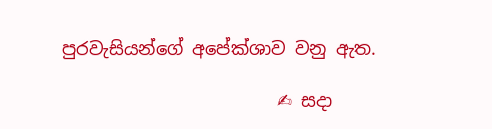පුරවැසියන්ගේ අපේක්ශාව වනු ඇත.

                        ✍ සදා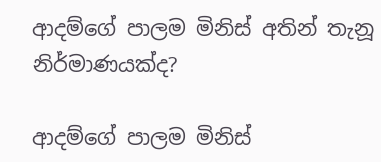ආදම්ගේ පාලම මිනිස් අතින් තැනූ නිර්මාණයක්ද?

ආදම්ගේ පාලම මිනිස්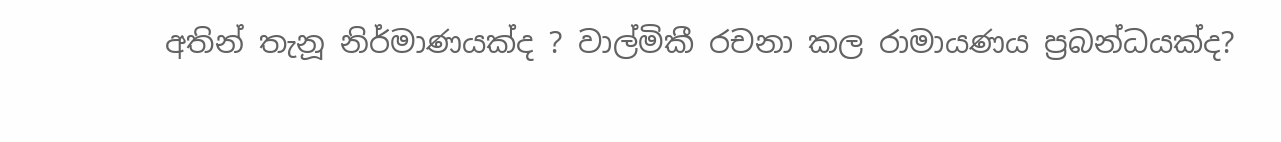අතින් තැනූ නිර්මාණයක්ද ? වාල්මිකී රචනා කල රාමායණය ප්‍රබන්ධයක්ද?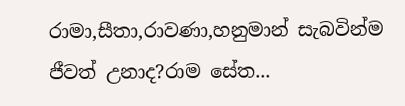රාමා,සීතා,රාවණා,හනුමාන් සැබවින්ම ජීවත් උනාද?රාම සේත...